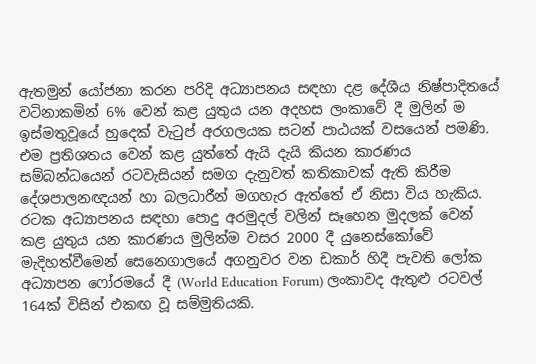ඇතමුන් යෝජනා කරන පරිදි අධ්‍යාපනය සඳහා දළ දේශීය නිෂ්පාදිතයේ වටිනාකමින් 6% වෙන් කළ යුතුය යන අදහස ලංකාවේ දී මුලින් ම ඉස්මතුවූයේ හුදෙක් වැටුප් අරගලයක සටන් පාඨයක් වසයෙන් පමණි. එම ප්‍රතිශතය වෙන් කළ යුත්තේ ඇයි දැයි කියන කාරණය සම්බන්ධයෙන් රටවැසියන් සමග දැනුවත් කතිකාවක් ඇති කිරීම දේශපාලනඥයන් හා බලධාරීන් මගහැර ඇත්තේ ඒ නිසා විය හැකිය. රටක අධ්‍යාපනය සඳහා පොදු අරමුදල් වලින් සෑහෙන මුදලක් වෙන් කළ යුතුය යන කාරණය මුලින්ම වසර 2000 දී යුනෙස්කෝවේ මැදිහත්වීමෙන් සෙනෙගාලයේ අගනුවර වන ඩකාර් හිදී පැවති ලෝක අධ්‍යාපන ෆෝරමයේ දී (World Education Forum) ලංකාවද ඇතුළු රටවල් 164ක් විසින් එකඟ වූ සම්මුතියකි.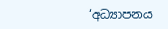‘අධ්‍යාපනය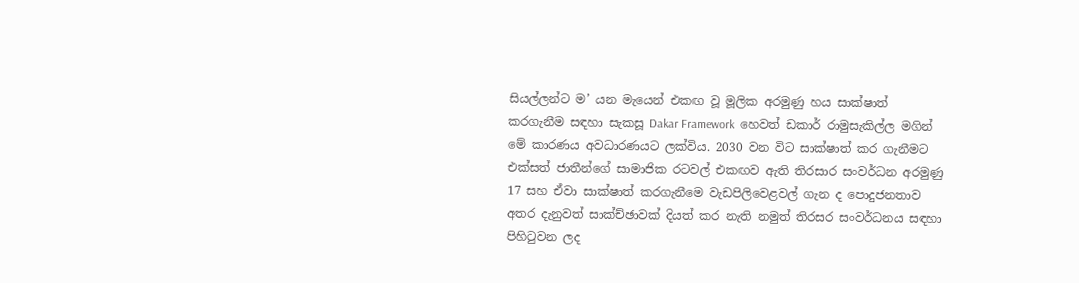සියල්ලන්ට ම’ යන මැයෙන් එකඟ වූ මූලික අරමුණු හය සාක්ෂාත් කරගැනීම සඳහා සැකසූ Dakar Framework  හෙවත් ඩකාර් රාමුසැකිල්ල මගින් මේ කාරණය අවධාරණයට ලක්විය. 2030 වන විට සාක්ෂාත් කර ගැනීමට එක්සත් ජාතීන්ගේ සාමාජික රටවල් එකඟව ඇති තිරසාර සංවර්ධන අරමුණු 17 සහ ඒවා සාක්ෂාත් කරගැනීමෙ වැඩපිලිවෙළවල් ගැන ද පොදුජනතාව අතර දැනුවත් සාක්ච්ඡාවක් දියත් කර නැති නමුත් තිරසර සංවර්ධනය සඳහා පිහිටුවන ලද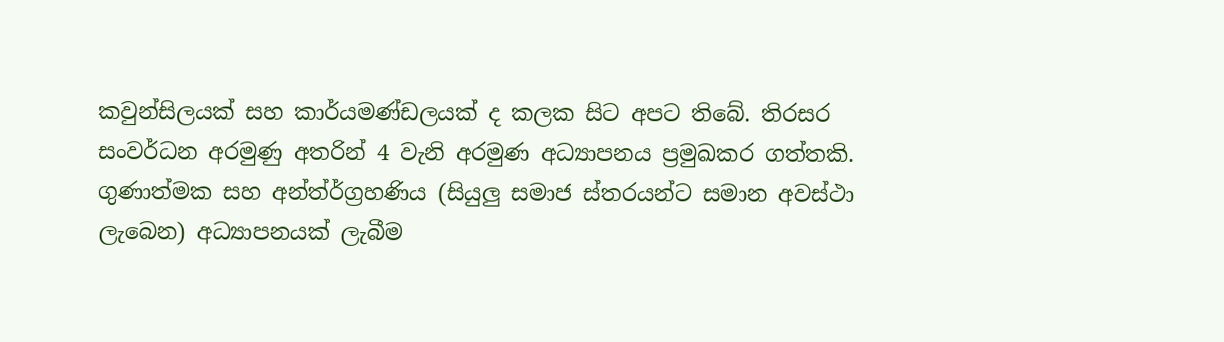කවුන්සිලයක් සහ කාර්යමණ්ඩලයක් ද කලක සිට අපට තිබේ. තිරසර සංවර්ධන අරමුණු අතරින් 4 වැනි අරමුණ අධ්‍යාපනය ප්‍රමුඛකර ගත්තකි. ගුණාත්මක සහ අන්ත්ර්ග්‍රහණිය (සියුලු සමාජ ස්තරයන්ට සමාන අවස්ථා ලැබෙන) අධ්‍යාපනයක් ලැබීම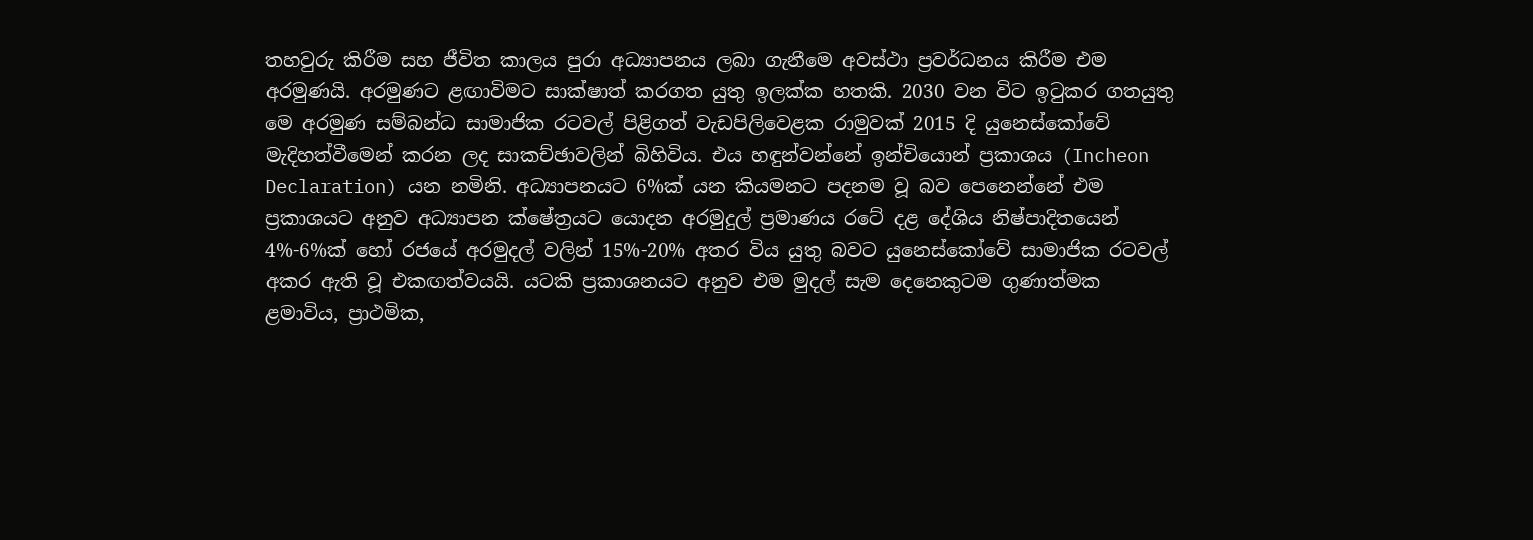තහවුරු කිරීම සහ ජීවිත කාලය පුරා අධ්‍යාපනය ලබා ගැනීමෙ අවස්ථා ප්‍රවර්ධනය කිරීම එම අරමුණයි. අරමුණට ළඟාවිමට සාක්ෂාත් කරගත යුතු ඉලක්ක හතකි. 2030 වන විට ඉටුකර ගතයුතු මෙ අරමුණ සම්බන්ධ සාමාජික රටවල් පිළිගත් වැඩපිලිවෙළක රාමුවක් 2015 දි යුනෙස්කෝවේ මැදිහත්වීමෙන් කරන ලද සාකච්ඡාවලින් බිහිවිය. එය හඳුන්වන්නේ ඉන්චියොන් ප්‍රකාශය (Incheon Declaration) යන නමිනි. අධ්‍යාපනයට 6%ක් යන කියමනට පදනම වූ බව පෙනෙන්නේ එම ප්‍රකාශයට අනුව අධ්‍යාපන ක්ෂේත්‍රයට යොදන අරමුදුල් ප්‍රමාණය රටේ දළ දේශිය නිෂ්පාදිතයෙන් 4%-6%ක් හෝ රජයේ අරමුදල් වලින් 15%-20% අතර විය යුතු බවට යුනෙස්කෝවේ සාමාජික රටවල් අකර ඇති වූ එකඟත්වයයි. යටකි ප්‍රකාශනයට අනුව එම මුදල් සැම දෙනෙකුටම ගුණාත්මක ළමාවිය, ප්‍රාථමික,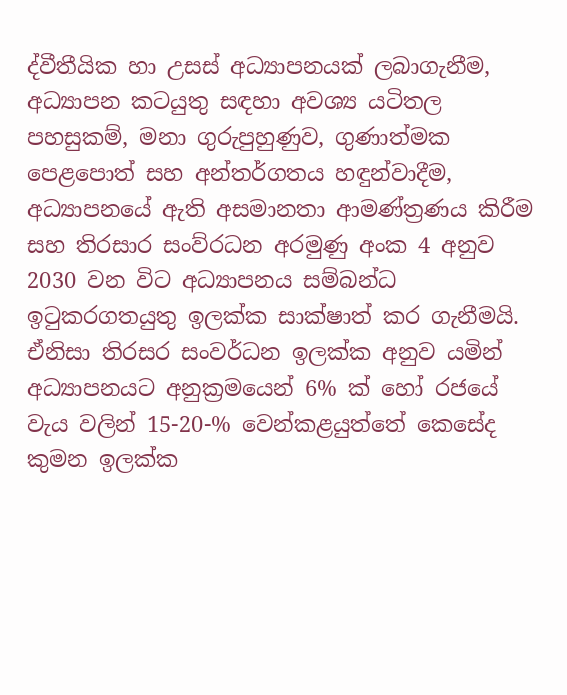ද්වීතීයික හා උසස් අධ්‍යාපනයක් ලබාගැනීම,  අධ්‍යාපන කටයුතු සඳහා අවශ්‍ය යටිතල පහසුකම්, මනා ගුරුපුහුණුව, ගුණාත්මක පෙළපොත් සහ අන්තර්ගතය හඳුන්වාදීම, අධ්‍යාපනයේ ඇති අසමානතා ආමණ්ත්‍රණය කිරීම සහ තිරසාර සංව්රධන අරමුණු අංක 4 අනුව 2030 වන විට අධ්‍යාපනය සම්බන්ධ ඉටුකරගතයුතු ඉලක්ක සාක්ෂාත් කර ගැනීමයි. ඒනිසා තිරසර සංවර්ධන ඉලක්ක අනුව යමින් අධ්‍යාපනයට අනුක්‍රමයෙන් 6% ක් හෝ රජයේ වැය වලින් 15-20-% වෙන්කළයුත්තේ කෙසේද කුමන ඉලක්ක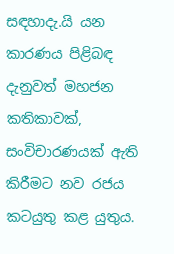සඳහාදැ.යි යන කාරණය පිළිබඳ දැනුවත් මහජන කතිකාවක්, සංවිචාරණයක් ඇති කිරීමට නව රජය කටයුතු කළ යුතුය.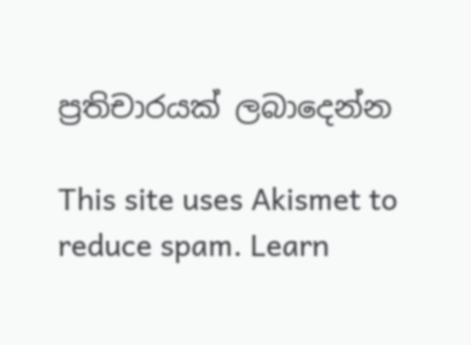ප්‍රතිචාරයක් ලබාදෙන්න

This site uses Akismet to reduce spam. Learn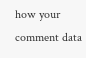how your comment data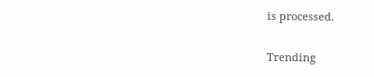is processed.

Trending